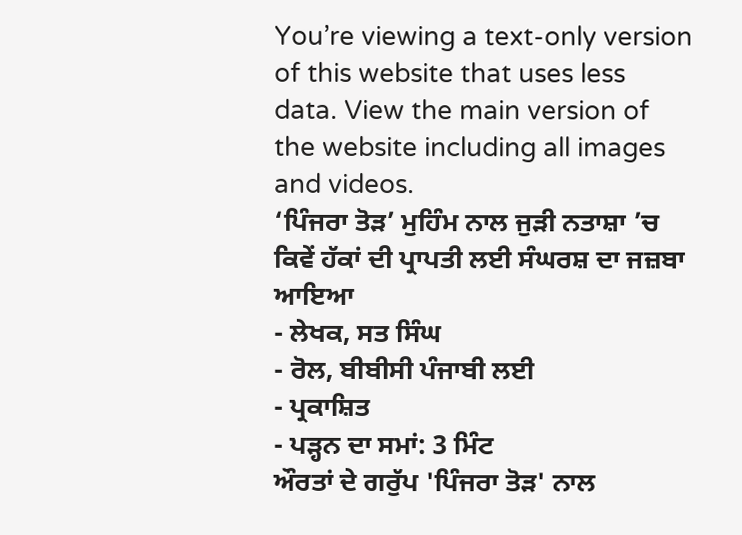You’re viewing a text-only version of this website that uses less data. View the main version of the website including all images and videos.
‘ਪਿੰਜਰਾ ਤੋੜ’ ਮੁਹਿੰਮ ਨਾਲ ਜੁੜੀ ਨਤਾਸ਼ਾ ’ਚ ਕਿਵੇਂ ਹੱਕਾਂ ਦੀ ਪ੍ਰਾਪਤੀ ਲਈ ਸੰਘਰਸ਼ ਦਾ ਜਜ਼ਬਾ ਆਇਆ
- ਲੇਖਕ, ਸਤ ਸਿੰਘ
- ਰੋਲ, ਬੀਬੀਸੀ ਪੰਜਾਬੀ ਲਈ
- ਪ੍ਰਕਾਸ਼ਿਤ
- ਪੜ੍ਹਨ ਦਾ ਸਮਾਂ: 3 ਮਿੰਟ
ਔਰਤਾਂ ਦੇ ਗਰੁੱਪ 'ਪਿੰਜਰਾ ਤੋੜ' ਨਾਲ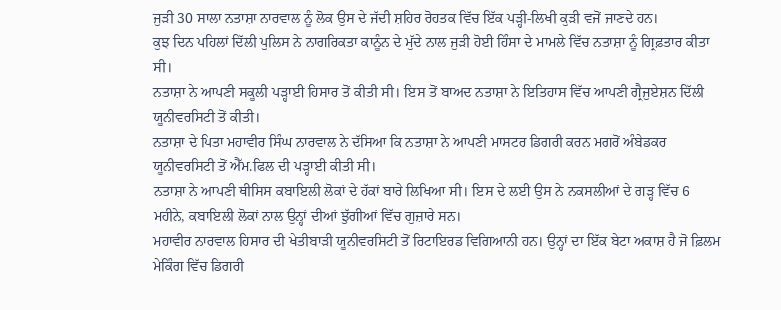ਜੁੜੀ 30 ਸਾਲਾ ਨਤਾਸ਼ਾ ਨਾਰਵਾਲ ਨੂੰ ਲੋਕ ਉਸ ਦੇ ਜੱਦੀ ਸ਼ਹਿਰ ਰੋਹਤਕ ਵਿੱਚ ਇੱਕ ਪੜ੍ਹੀ-ਲਿਖੀ ਕੁੜੀ ਵਜੋਂ ਜਾਣਦੇ ਹਨ।
ਕੁਝ ਦਿਨ ਪਹਿਲਾਂ ਦਿੱਲੀ ਪੁਲਿਸ ਨੇ ਨਾਗਰਿਕਤਾ ਕਾਨੂੰਨ ਦੇ ਮੁੱਦੇ ਨਾਲ ਜੁੜੀ ਹੋਈ ਹਿੰਸਾ ਦੇ ਮਾਮਲੇ ਵਿੱਚ ਨਤਾਸ਼ਾ ਨੂੰ ਗ੍ਰਿਫ਼ਤਾਰ ਕੀਤਾ ਸੀ।
ਨਤਾਸ਼ਾ ਨੇ ਆਪਣੀ ਸਕੂਲੀ ਪੜ੍ਹਾਈ ਹਿਸਾਰ ਤੋਂ ਕੀਤੀ ਸੀ। ਇਸ ਤੋਂ ਬਾਅਦ ਨਤਾਸ਼ਾ ਨੇ ਇਤਿਹਾਸ ਵਿੱਚ ਆਪਣੀ ਗ੍ਰੈਜੁਏਸ਼ਨ ਦਿੱਲੀ ਯੂਨੀਵਰਸਿਟੀ ਤੋਂ ਕੀਤੀ।
ਨਤਾਸ਼ਾ ਦੇ ਪਿਤਾ ਮਹਾਵੀਰ ਸਿੰਘ ਨਾਰਵਾਲ ਨੇ ਦੱਸਿਆ ਕਿ ਨਤਾਸ਼ਾ ਨੇ ਆਪਣੀ ਮਾਸਟਰ ਡਿਗਰੀ ਕਰਨ ਮਗਰੋਂ ਅੰਬੇਡਕਰ ਯੂਨੀਵਰਸਿਟੀ ਤੋਂ ਐੱਮ.ਫਿਲ ਦੀ ਪੜ੍ਹਾਈ ਕੀਤੀ ਸੀ।
ਨਤਾਸ਼ਾ ਨੇ ਆਪਣੀ ਥੀਸਿਸ ਕਬਾਇਲੀ ਲੋਕਾਂ ਦੇ ਹੱਕਾਂ ਬਾਰੇ ਲਿਖਿਆ ਸੀ। ਇਸ ਦੇ ਲਈ ਉਸ ਨੇ ਨਕਸਲੀਆਂ ਦੇ ਗੜ੍ਹ ਵਿੱਚ 6 ਮਹੀਨੇ, ਕਬਾਇਲੀ ਲੋਕਾਂ ਨਾਲ ਉਨ੍ਹਾਂ ਦੀਆਂ ਝੁੱਗੀਆਂ ਵਿੱਚ ਗੁਜ਼ਾਰੇ ਸਨ।
ਮਹਾਵੀਰ ਨਾਰਵਾਲ ਹਿਸਾਰ ਦੀ ਖੇਤੀਬਾੜੀ ਯੂਨੀਵਰਸਿਟੀ ਤੋਂ ਰਿਟਾਇਰਡ ਵਿਗਿਆਨੀ ਹਨ। ਉਨ੍ਹਾਂ ਦਾ ਇੱਕ ਬੇਟਾ ਅਕਾਸ਼ ਹੈ ਜੋ ਫ਼ਿਲਮ ਮੇਕਿੰਗ ਵਿੱਚ ਡਿਗਰੀ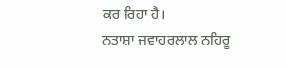ਕਰ ਰਿਹਾ ਹੈ।
ਨਤਾਸ਼ਾ ਜਵਾਹਰਲਾਲ ਨਹਿਰੂ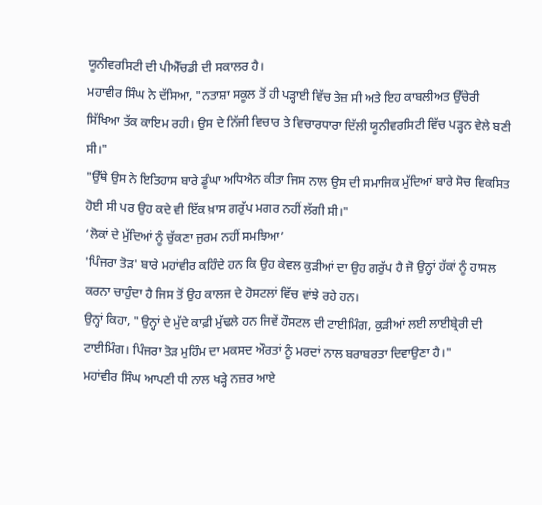ਯੂਨੀਵਰਸਿਟੀ ਦੀ ਪੀਐੱਚਡੀ ਦੀ ਸਕਾਲਰ ਹੈ।
ਮਹਾਵੀਰ ਸਿੰਘ ਨੇ ਦੱਸਿਆ, "ਨਤਾਸ਼ਾ ਸਕੂਲ ਤੋਂ ਹੀ ਪੜ੍ਹਾਈ ਵਿੱਚ ਤੇਜ਼ ਸੀ ਅਤੇ ਇਹ ਕਾਬਲੀਅਤ ਉੱਚੇਰੀ ਸਿੱਖਿਆ ਤੱਕ ਕਾਇਮ ਰਹੀ। ਉਸ ਦੇ ਨਿੱਜੀ ਵਿਚਾਰ ਤੇ ਵਿਚਾਰਧਾਰਾ ਦਿੱਲੀ ਯੂਨੀਵਰਸਿਟੀ ਵਿੱਚ ਪੜ੍ਹਨ ਵੇਲੇ ਬਣੀ ਸੀ।"
"ਉੱਥੇ ਉਸ ਨੇ ਇਤਿਹਾਸ ਬਾਰੇ ਡੂੰਘਾ ਅਧਿਐਨ ਕੀਤਾ ਜਿਸ ਨਾਲ ਉਸ ਦੀ ਸਮਾਜਿਕ ਮੁੱਦਿਆਂ ਬਾਰੇ ਸੋਚ ਵਿਕਸਿਤ ਹੋਈ ਸੀ ਪਰ ਉਹ ਕਦੇ ਵੀ ਇੱਕ ਖ਼ਾਸ ਗਰੁੱਪ ਮਗਰ ਨਹੀਂ ਲੱਗੀ ਸੀ।"
‘ਲੋਕਾਂ ਦੇ ਮੁੱਦਿਆਂ ਨੂੰ ਚੁੱਕਣਾ ਜੁਰਮ ਨਹੀਂ ਸਮਝਿਆ’
'ਪਿੰਜਰਾ ਤੋੜ' ਬਾਰੇ ਮਹਾਂਵੀਰ ਕਹਿੰਦੇ ਹਨ ਕਿ ਉਹ ਕੇਵਲ ਕੁੜੀਆਂ ਦਾ ਉਹ ਗਰੁੱਪ ਹੈ ਜੋ ਉਨ੍ਹਾਂ ਹੱਕਾਂ ਨੂੰ ਹਾਸਲ ਕਰਨਾ ਚਾਹੁੰਦਾ ਹੈ ਜਿਸ ਤੋਂ ਉਹ ਕਾਲਜ ਦੇ ਹੋਸਟਲਾਂ ਵਿੱਚ ਵਾਂਝੇ ਰਹੇ ਹਨ।
ਉਨ੍ਹਾਂ ਕਿਹਾ, "ਉਨ੍ਹਾਂ ਦੇ ਮੁੱਦੇ ਕਾਫ਼ੀ ਮੁੱਢਲੇ ਹਨ ਜਿਵੇਂ ਹੌਸਟਲ ਦੀ ਟਾਈਮਿੰਗ, ਕੁੜੀਆਂ ਲਈ ਲਾਈਬ੍ਰੇਰੀ ਦੀ ਟਾਈਮਿੰਗ। ਪਿੰਜਰਾ ਤੋੜ ਮੁਹਿੰਮ ਦਾ ਮਕਸਦ ਔਰਤਾਂ ਨੂੰ ਮਰਦਾਂ ਨਾਲ ਬਰਾਬਰਤਾ ਦਿਵਾਉਣਾ ਹੈ।"
ਮਹਾਂਵੀਰ ਸਿੰਘ ਆਪਣੀ ਧੀ ਨਾਲ ਖੜ੍ਹੇ ਨਜ਼ਰ ਆਏ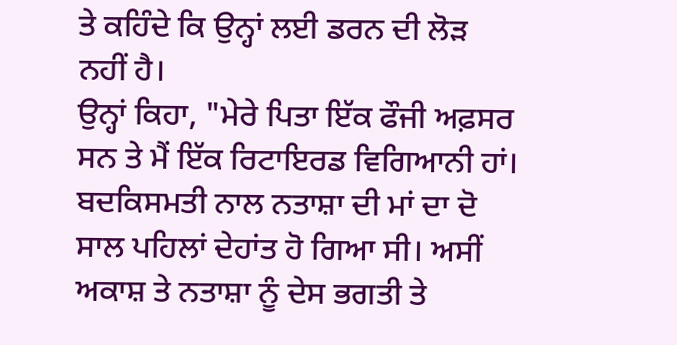ਤੇ ਕਹਿੰਦੇ ਕਿ ਉਨ੍ਹਾਂ ਲਈ ਡਰਨ ਦੀ ਲੋੜ ਨਹੀਂ ਹੈ।
ਉਨ੍ਹਾਂ ਕਿਹਾ, "ਮੇਰੇ ਪਿਤਾ ਇੱਕ ਫੌਜੀ ਅਫ਼ਸਰ ਸਨ ਤੇ ਮੈਂ ਇੱਕ ਰਿਟਾਇਰਡ ਵਿਗਿਆਨੀ ਹਾਂ। ਬਦਕਿਸਮਤੀ ਨਾਲ ਨਤਾਸ਼ਾ ਦੀ ਮਾਂ ਦਾ ਦੋ ਸਾਲ ਪਹਿਲਾਂ ਦੇਹਾਂਤ ਹੋ ਗਿਆ ਸੀ। ਅਸੀਂ ਅਕਾਸ਼ ਤੇ ਨਤਾਸ਼ਾ ਨੂੰ ਦੇਸ ਭਗਤੀ ਤੇ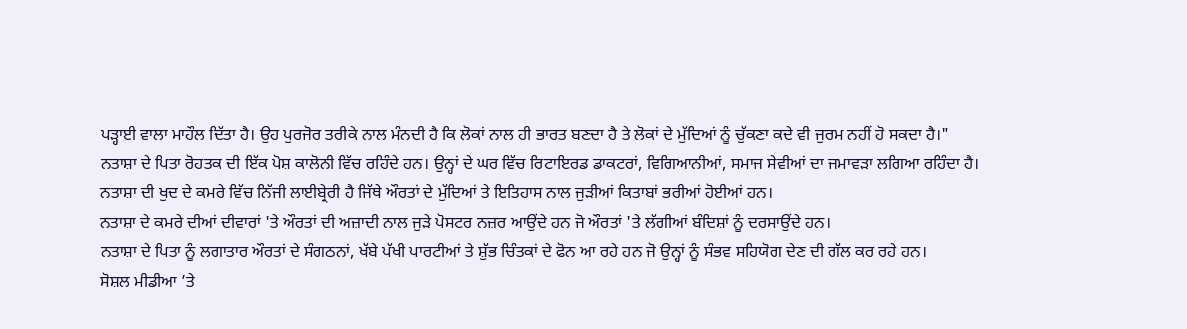ਪੜ੍ਹਾਈ ਵਾਲਾ ਮਾਹੌਲ ਦਿੱਤਾ ਹੈ। ਉਹ ਪੁਰਜੋਰ ਤਰੀਕੇ ਨਾਲ ਮੰਨਦੀ ਹੈ ਕਿ ਲੋਕਾਂ ਨਾਲ ਹੀ ਭਾਰਤ ਬਣਦਾ ਹੈ ਤੇ ਲੋਕਾਂ ਦੇ ਮੁੱਦਿਆਂ ਨੂੰ ਚੁੱਕਣਾ ਕਦੇ ਵੀ ਜੁਰਮ ਨਹੀਂ ਹੋ ਸਕਦਾ ਹੈ।"
ਨਤਾਸ਼ਾ ਦੇ ਪਿਤਾ ਰੋਹਤਕ ਦੀ ਇੱਕ ਪੋਸ਼ ਕਾਲੋਨੀ ਵਿੱਚ ਰਹਿੰਦੇ ਹਨ। ਉਨ੍ਹਾਂ ਦੇ ਘਰ ਵਿੱਚ ਰਿਟਾਇਰਡ ਡਾਕਟਰਾਂ, ਵਿਗਿਆਨੀਆਂ, ਸਮਾਜ ਸੇਵੀਆਂ ਦਾ ਜਮਾਵੜਾ ਲਗਿਆ ਰਹਿੰਦਾ ਹੈ।
ਨਤਾਸ਼ਾ ਦੀ ਖੁਦ ਦੇ ਕਮਰੇ ਵਿੱਚ ਨਿੱਜੀ ਲਾਈਬ੍ਰੇਰੀ ਹੈ ਜਿੱਥੇ ਔਰਤਾਂ ਦੇ ਮੁੱਦਿਆਂ ਤੇ ਇਤਿਹਾਸ ਨਾਲ ਜੁੜੀਆਂ ਕਿਤਾਬਾਂ ਭਰੀਆਂ ਹੋਈਆਂ ਹਨ।
ਨਤਾਸ਼ਾ ਦੇ ਕਮਰੇ ਦੀਆਂ ਦੀਵਾਰਾਂ 'ਤੇ ਔਰਤਾਂ ਦੀ ਅਜ਼ਾਦੀ ਨਾਲ ਜੁੜੇ ਪੋਸਟਰ ਨਜ਼ਰ ਆਉਂਦੇ ਹਨ ਜੋ ਔਰਤਾਂ 'ਤੇ ਲੱਗੀਆਂ ਬੰਦਿਸ਼ਾਂ ਨੂੰ ਦਰਸਾਉਂਦੇ ਹਨ।
ਨਤਾਸ਼ਾ ਦੇ ਪਿਤਾ ਨੂੰ ਲਗਾਤਾਰ ਔਰਤਾਂ ਦੇ ਸੰਗਠਨਾਂ, ਖੱਬੇ ਪੱਖੀ ਪਾਰਟੀਆਂ ਤੇ ਸ਼ੁੱਭ ਚਿੰਤਕਾਂ ਦੇ ਫੋਨ ਆ ਰਹੇ ਹਨ ਜੋ ਉਨ੍ਹਾਂ ਨੂੰ ਸੰਭਵ ਸਹਿਯੋਗ ਦੇਣ ਦੀ ਗੱਲ ਕਰ ਰਹੇ ਹਨ।
ਸੋਸ਼ਲ ਮੀਡੀਆ ’ਤੇ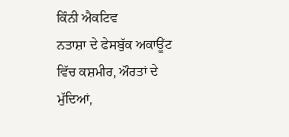ਕਿੰਨੀ ਐਕਟਿਵ
ਨਤਾਸ਼ਾ ਦੇ ਫੇਸਬੁੱਕ ਅਕਾਊਂਟ ਵਿੱਚ ਕਸ਼ਮੀਰ, ਔਰਤਾਂ ਦੇ ਮੁੱਦਿਆਂ,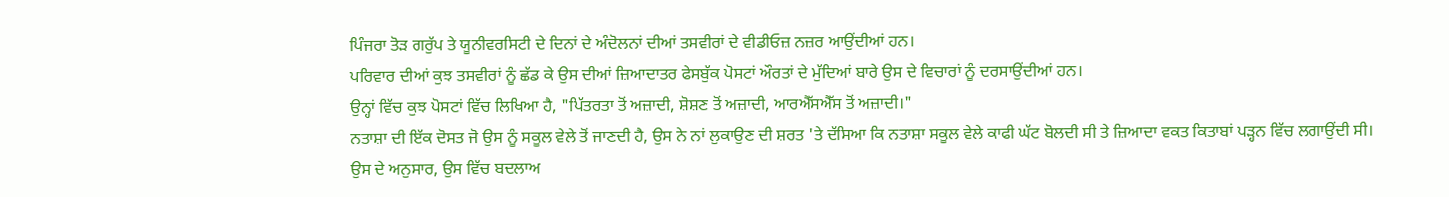ਪਿੰਜਰਾ ਤੋੜ ਗਰੁੱਪ ਤੇ ਯੂਨੀਵਰਸਿਟੀ ਦੇ ਦਿਨਾਂ ਦੇ ਅੰਦੋਲਨਾਂ ਦੀਆਂ ਤਸਵੀਰਾਂ ਦੇ ਵੀਡੀਓਜ਼ ਨਜ਼ਰ ਆਉਂਦੀਆਂ ਹਨ।
ਪਰਿਵਾਰ ਦੀਆਂ ਕੁਝ ਤਸਵੀਰਾਂ ਨੂੰ ਛੱਡ ਕੇ ਉਸ ਦੀਆਂ ਜ਼ਿਆਦਾਤਰ ਫੇਸਬੁੱਕ ਪੋਸਟਾਂ ਔਰਤਾਂ ਦੇ ਮੁੱਦਿਆਂ ਬਾਰੇ ਉਸ ਦੇ ਵਿਚਾਰਾਂ ਨੂੰ ਦਰਸਾਉਂਦੀਆਂ ਹਨ।
ਉਨ੍ਹਾਂ ਵਿੱਚ ਕੁਝ ਪੋਸਟਾਂ ਵਿੱਚ ਲਿਖਿਆ ਹੈ, "ਪਿੱਤਰਤਾ ਤੋਂ ਅਜ਼ਾਦੀ, ਸ਼ੋਸ਼ਣ ਤੋਂ ਅਜ਼ਾਦੀ, ਆਰਐੱਸਐੱਸ ਤੋਂ ਅਜ਼ਾਦੀ।"
ਨਤਾਸ਼ਾ ਦੀ ਇੱਕ ਦੋਸਤ ਜੋ ਉਸ ਨੂੰ ਸਕੂਲ ਵੇਲੇ ਤੋਂ ਜਾਣਦੀ ਹੈ, ਉਸ ਨੇ ਨਾਂ ਲੁਕਾਉਣ ਦੀ ਸ਼ਰਤ 'ਤੇ ਦੱਸਿਆ ਕਿ ਨਤਾਸ਼ਾ ਸਕੂਲ ਵੇਲੇ ਕਾਫੀ ਘੱਟ ਬੋਲਦੀ ਸੀ ਤੇ ਜ਼ਿਆਦਾ ਵਕਤ ਕਿਤਾਬਾਂ ਪੜ੍ਹਨ ਵਿੱਚ ਲਗਾਉਂਦੀ ਸੀ।
ਉਸ ਦੇ ਅਨੁਸਾਰ, ਉਸ ਵਿੱਚ ਬਦਲਾਅ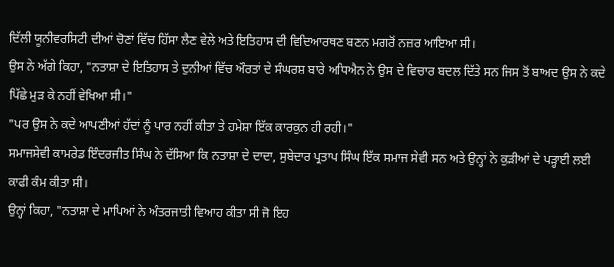ਦਿੱਲੀ ਯੂਨੀਵਰਸਿਟੀ ਦੀਆਂ ਚੋਣਾਂ ਵਿੱਚ ਹਿੱਸਾ ਲੈਣ ਵੇਲੇ ਅਤੇ ਇਤਿਹਾਸ ਦੀ ਵਿਦਿਆਰਥਣ ਬਣਨ ਮਗਰੋਂ ਨਜ਼ਰ ਆਇਆ ਸੀ।
ਉਸ ਨੇ ਅੱਗੇ ਕਿਹਾ, "ਨਤਾਸ਼ਾ ਦੇ ਇਤਿਹਾਸ ਤੇ ਦੁਨੀਆਂ ਵਿੱਚ ਔਰਤਾਂ ਦੇ ਸੰਘਰਸ਼ ਬਾਰੇ ਅਧਿਐਨ ਨੇ ਉਸ ਦੇ ਵਿਚਾਰ ਬਦਲ ਦਿੱਤੇ ਸਨ ਜਿਸ ਤੋਂ ਬਾਅਦ ਉਸ ਨੇ ਕਦੇ ਪਿੱਛੇ ਮੁੜ ਕੇ ਨਹੀਂ ਵੇਖਿਆ ਸੀ।"
"ਪਰ ਉਸ ਨੇ ਕਦੇ ਆਪਣੀਆਂ ਹੱਦਾਂ ਨੂੰ ਪਾਰ ਨਹੀਂ ਕੀਤਾ ਤੇ ਹਮੇਸ਼ਾ ਇੱਕ ਕਾਰਕੁਨ ਹੀ ਰਹੀ।"
ਸਮਾਜਸੇਵੀ ਕਾਮਰੇਡ ਇੰਦਰਜੀਤ ਸਿੰਘ ਨੇ ਦੱਸਿਆ ਕਿ ਨਤਾਸ਼ਾ ਦੇ ਦਾਦਾ, ਸੁਬੇਦਾਰ ਪ੍ਰਤਾਪ ਸਿੰਘ ਇੱਕ ਸਮਾਜ ਸੇਵੀ ਸਨ ਅਤੇ ਉਨ੍ਹਾਂ ਨੇ ਕੁੜੀਆਂ ਦੇ ਪੜ੍ਹਾਈ ਲਈ ਕਾਫੀ ਕੰਮ ਕੀਤਾ ਸੀ।
ਉਨ੍ਹਾਂ ਕਿਹਾ, "ਨਤਾਸ਼ਾ ਦੇ ਮਾਪਿਆਂ ਨੇ ਅੰਤਰਜਾਤੀ ਵਿਆਹ ਕੀਤਾ ਸੀ ਜੋ ਇਹ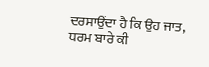ਦਰਸਾਉਂਦਾ ਹੈ ਕਿ ਉਹ ਜਾਤ, ਧਰਮ ਬਾਰੇ ਕੀ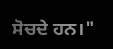ਸੋਚਦੇ ਹਨ।"